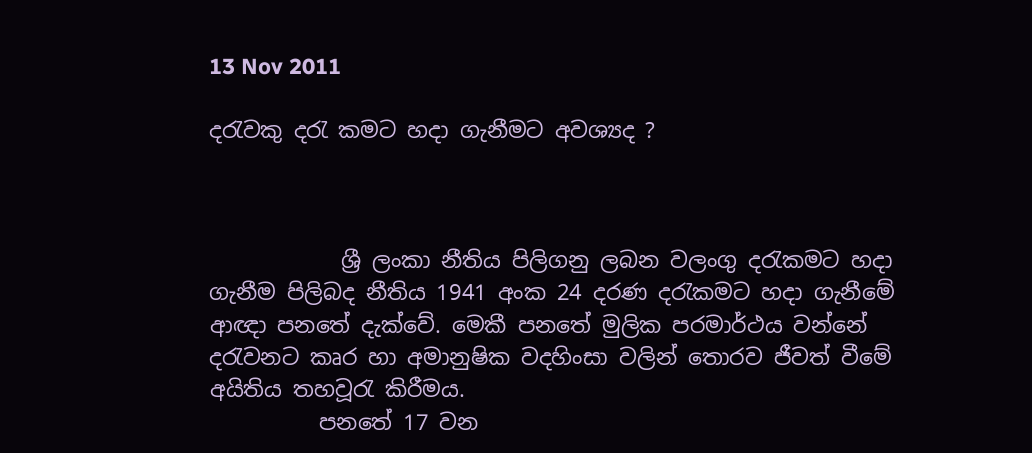13 Nov 2011

දරැවකු දරැ කමට හදා ගැනීමට අවශ්‍යද ?



            ශ්‍රී ලංකා නීතිය පිලිගනු ලබන වලංගු දරැකමට හදා ගැනීම පිලිබද නීතිය 1941 අංක 24 දරණ දරැකමට හදා ගැනීමේ ආඥා පනතේ දැක්වේ. මෙකී පනතේ මුලික පරමාර්ථය වන්නේ දරැවනට කෘර හා අමානුෂික වදහිංසා වලින් තොරව ජීවත් වීමේ අයිතිය තහවූරැ කිරීමය.
          පනතේ 17 වන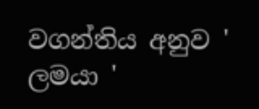වගන්තිය අනුව ' ලමයා '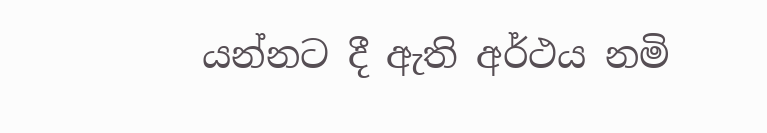යන්නට දී ඇති අර්ථය නමි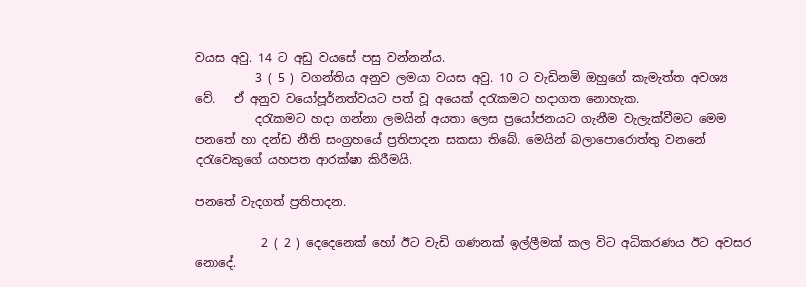වයස අවු. 14 ට අඩු වයසේ පසු වන්නන්ය.
          3 ( 5 ) වගන්තිය අනුව ලමයා වයස අවු. 10 ට වැඩිනමි ඔහුගේ කැමැත්ත අවශ්‍ය වේ.   ඒ අනුව වයෝපූර්නත්වයට පත් වූ අයෙක් දරැකමට හදාගත නොහැක.
          දරැකමට හදා ගන්නා ලමයින් අයතා ලෙස ප්‍රයෝජනයට ගැනීම වැලැක්වීමට මෙම පනතේ හා දන්ඩ නීති සංග්‍රහයේ ප්‍රතිපාදන සකසා තිබේ. මෙයින් බලාපොරොත්තු වනනේ දරැවෙකුගේ යහපත ආරක්ෂා කිරීමයි.

පනතේ වැදගත් ප්‍රතිපාදන.

           2 ( 2 ) දෙදෙනෙක් හෝ ඊට වැඩි ගණනක් ඉල්ලීමක් කල විට අධිකරණය ඊට අවසර නොදේ.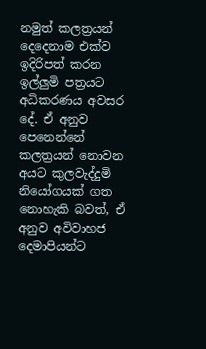නමුත් කලත්‍රයන් දෙදෙනාම එක්ව ඉදිරිපත් කරන ඉල්ලුමි පත්‍රයට අධිකරණය අවසර දේ. ඒ අනුව පෙනෙන්නේ කලත්‍රයන් නොවන අයට කුලවැද්දුමි නියෝගයක් ගත නොහැකි බවත්, ඒ අනුව අවිවාහජ දෙමාපියන්ට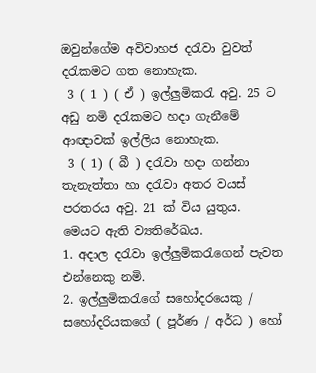ඔවුන්ගේම අවිවාහජ දරැවා වුවත් දරැකමට ගත නොහැක.
 3 ( 1 ) ( ඒ ) ඉල්ලුමිකරැ අවු. 25 ට අඩු නමි දරැකමට හදා ගැනීමේ ආඥාවක් ඉල්ලිය නොහැක.
 3 ( 1) ( බී ) දරැවා හදා ගන්නා තැනැත්තා හා දරැවා අතර වයස් පරතරය අවු. 21 ක් විය යුතුය.
මෙයට ඇති ව්‍යතිරේඛය.
1. අදාල දරැවා ඉල්ලුමිකරැගෙන් පැවත එන්නෙකු නමි.
2. ඉල්ලුමිකරැගේ සහෝදරයෙකු / සහෝදරියකගේ ( පූර්ණ / අර්ධ ) හෝ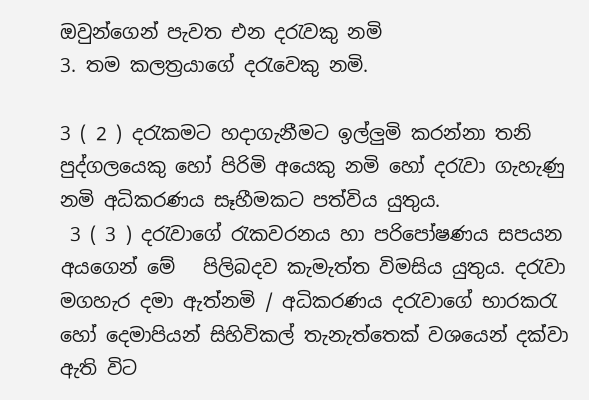ඔවුන්ගෙන් පැවත එන දරැවකු නමි
3. තම කලත්‍රයාගේ දරැවෙකු නමි.

3 ( 2 ) දරැකමට හදාගැනීමට ඉල්ලුමි කරන්නා තනි පුද්ගලයෙකු හෝ පිරිමි අයෙකු නමි හෝ දරැවා ගැහැණු නමි අධිකරණය සෑහීමකට පත්විය යුතුය.
 3 ( 3 ) දරැවාගේ රැකවරනය හා පරිපෝෂණය සපයන අයගෙන් මේ   පිලිබදව කැමැත්ත විමසිය යුතුය. දරැවා මගහැර දමා ඇත්නමි / අධිකරණය දරැවාගේ භාරකරැ හෝ දෙමාපියන් සිහිවිකල් තැනැත්තෙක් වශයෙන් දක්වා ඇති විට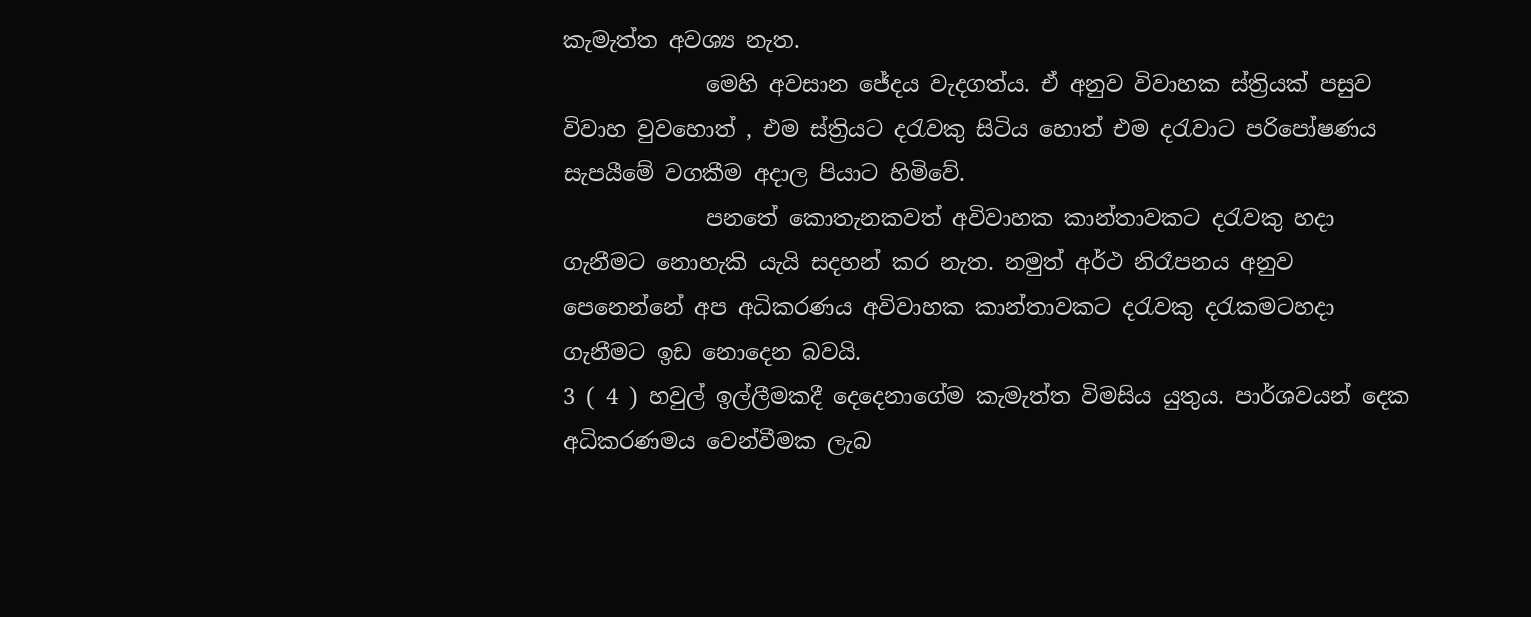කැමැත්ත අවශ්‍ය නැත.
             මෙහි අවසාන ජේදය වැදගත්ය. ඒ අනුව විවාහක ස්ත්‍රියක් පසුව විවාහ වුවහොත් , එම ස්ත්‍රියට දරැවකු සිටිය හොත් එම දරැවාට පරිපෝෂණය සැපයීමේ වගකීම අදාල පියාට හිමිවේ.
             පනතේ කොතැනකවත් අවිවාහක කාන්තාවකට දරැවකු හදා ගැනීමට නොහැකි යැයි සදහන් කර නැත. නමුත් අර්ථ නිරෑපනය අනුව පෙනෙන්නේ අප අධිකරණය අවිවාහක කාන්තාවකට දරැවකු දරැකමටහදා ගැනීමට ඉඩ නොදෙන බවයි.
3 ( 4 ) හවුල් ඉල්ලීමකදී දෙදෙනාගේම කැමැත්ත විමසිය යුතුය. පාර්ශවයන් දෙක අධිකරණමය වෙන්වීමක ලැබ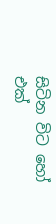සිටින විට හෝ එක්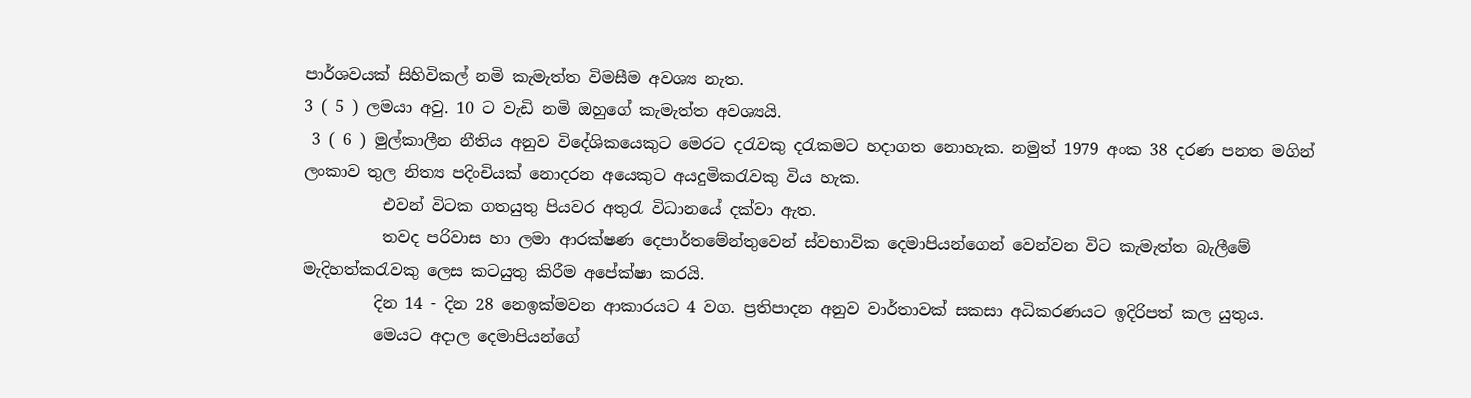පාර්ශවයක් සිහිවිකල් නමි කැමැත්ත විමසීම අවශ්‍ය නැත.
3 ( 5 ) ලමයා අවු. 10 ට වැඩි නමි ඔහුගේ කැමැත්ත අවශ්‍යයි.
 3 ( 6 ) මුල්කාලීන නීතිය අනුව විදේශිකයෙකුට මෙරට දරැවකු දරැකමට හදාගත නොහැක. නමුත් 1979 අංක 38 දරණ පනත මගින් ලංකාව තුල නිත්‍ය පදිංචියක් නොදරන අයෙකුට අයදුමිකරැවකු විය හැක.
          එවන් විටක ගතයුතු පියවර අතුරැ විධානයේ දක්වා ඇත.
          තවද පරිවාස හා ලමා ආරක්ෂණ දෙපාර්තමේන්තුවෙන් ස්වභාවික දෙමාපියන්ගෙන් වෙන්වන විට කැමැත්ත බැලීමේ මැදිහත්කරැවකු ලෙස කටයුතු කිරීම අපේක්ෂා කරයි.
         දින 14 - දින 28 නෙඉක්මවන ආකාරයට 4 වග. ප්‍රතිපාදන අනුව වාර්තාවක් සකසා අධිකරණයට ඉදිරිපත් කල යුතුය.
         මෙයට අදාල දෙමාපියන්ගේ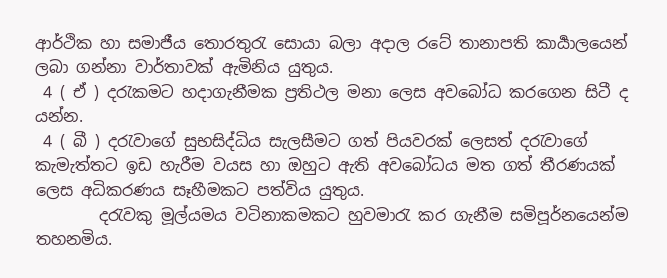ආර්ථික හා සමාජීය තොරතුරැ සොයා බලා අදාල රටේ තානාපති කාර්‍යාලයෙන් ලබා ගන්නා වාර්තාවක් ඇමිනිය යුතුය.
 4 ( ඒ ) දරැකමට හදාගැනීමක ප්‍රතිථල මනා ලෙස අවබෝධ කරගෙන සිටී ද යන්න.
 4 ( බී ) දරැවාගේ සුභසිද්ධිය සැලසීමට ගත් පියවරක් ලෙසත් දරැවාගේ කැමැත්තට ඉඩ හැරීම වයස හා ඔහුට ඇති අවබෝධය මත ගත් තීරණයක් ලෙස අධිකරණය සෑහීමකට පත්විය යුතුය.
        දරැවකු මූල්යමය වටිනාකමකට හුවමාරැ කර ගැනීම සමිපූර්නයෙන්ම තහනමිය.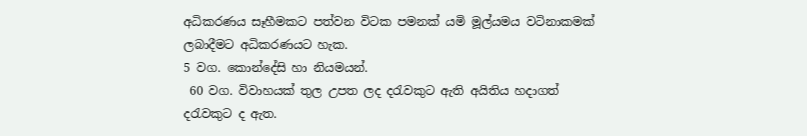අධිකරණය සෑහීමකට පත්වන විටක පමනක් යමි මූල්යමය වටිනාකමක් ලබාදීමට අධිකරණයට හැක.
5 වග. කොන්දේසි හා නියමයන්.
 60 වග. විවාහයක් තුල උපත ලද දරැවකුට ඇති අයිතිය හදාගත් දරැවකුට ද ඇත.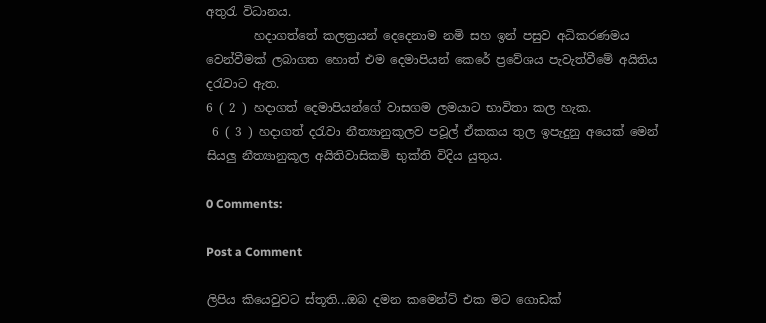අතුරැ විධානය.
        හදාගත්තේ කලත්‍රයන් දෙදෙනාම නමි සහ ඉන් පසුව අධිකරණමය වෙන්වීමක් ලබාගත හොත් එම දෙමාපියන් කෙරේ ප්‍රවේශය පැවැත්වීමේ අයිතිය දරැවාට ඇත.
6 ( 2 ) හදාගත් දෙමාපියන්ගේ වාසගම ලමයාට භාවිතා කල හැක.
 6 ( 3 ) හදාගත් දරැවා නීත්‍යානුකූලව පවූල් ඒකකය තුල ඉපැදුනු අයෙක් මෙන් සියලු නීත්‍යානුකූල අයිතිවාසිකමි භුක්ති විදිය යුතුය.

0 Comments:

Post a Comment

ලිපිය කියෙවුවට ස්තූති...ඔබ දමන කමෙන්ට් එක මට ගොඩක්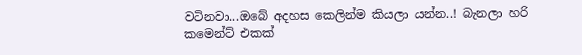වටිනවා...ඔබේ අදහස කෙලින්ම කියලා යන්න..! බැනලා හරි කමෙන්ට් එකක්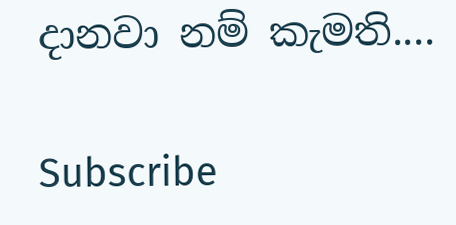දානවා නම් කැමති....

Subscribe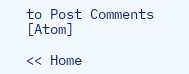to Post Comments [Atom]

<< Home